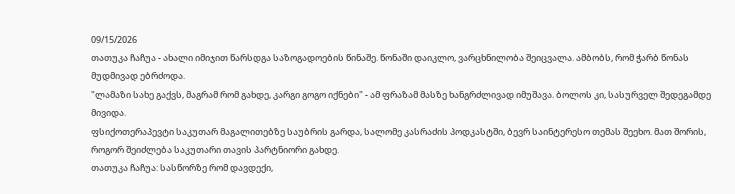09/15/2026
თათუკა ჩაჩუა - ახალი იმიჯით წარსდგა საზოგადოების წინაშე. წონაში დაიკლო, ვარცხნილობა შეიცვალა. ამბობს, რომ ჭარბ წონას მუდმივად ებრძოდა.
"ლამაზი სახე გაქვს, მაგრამ რომ გახდე, კარგი გოგო იქნები" - ამ ფრაზამ მასზე ხანგრძლივად იმუშავა. ბოლოს კი, სასურველ შედეგამდე მივიდა.
ფსიქოთერაპევტი საკუთარ მაგალითებზე საუბრის გარდა, სალომე კასრაძის პოდკასტში, ბევრ საინტერესო თემას შეეხო. მათ შორის, როგორ შეიძლება საკუთარი თავის პარტნიორი გახდე.
თათუკა ჩაჩუა: სასწორზე რომ დავდექი,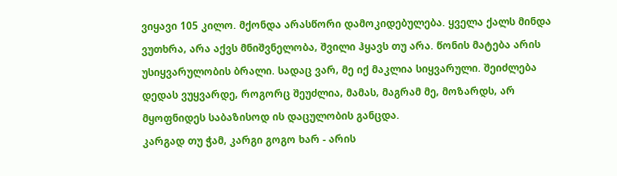ვიყავი 105 კილო. მქონდა არასწორი დამოკიდებულება. ყველა ქალს მინდა ვუთხრა, არა აქვს მნიშვნელობა, შვილი ჰყავს თუ არა. წონის მატება არის უსიყვარულობის ბრალი. სადაც ვარ, მე იქ მაკლია სიყვარული. შეიძლება დედას ვუყვარდე, როგორც შეუძლია, მამას, მაგრამ მე, მოზარდს, არ მყოფნიდეს საბაზისოდ ის დაცულობის განცდა.
კარგად თუ ჭამ, კარგი გოგო ხარ - არის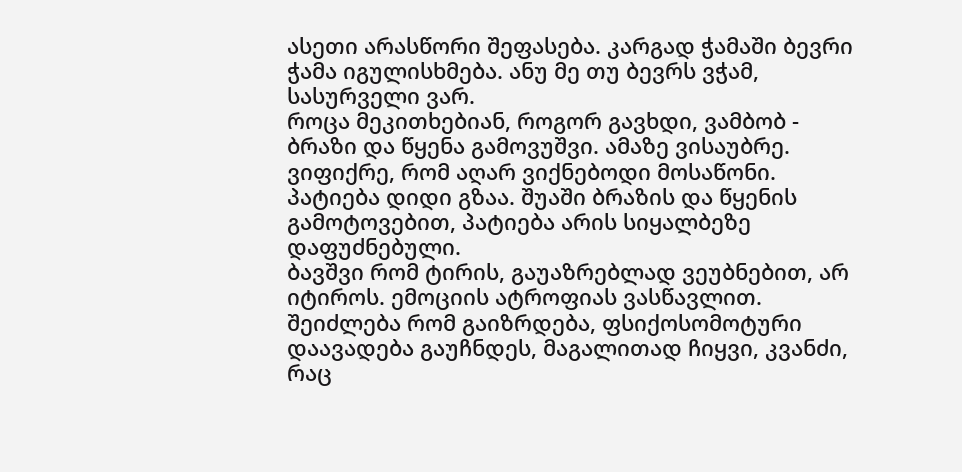ასეთი არასწორი შეფასება. კარგად ჭამაში ბევრი ჭამა იგულისხმება. ანუ მე თუ ბევრს ვჭამ, სასურველი ვარ.
როცა მეკითხებიან, როგორ გავხდი, ვამბობ - ბრაზი და წყენა გამოვუშვი. ამაზე ვისაუბრე. ვიფიქრე, რომ აღარ ვიქნებოდი მოსაწონი.
პატიება დიდი გზაა. შუაში ბრაზის და წყენის გამოტოვებით, პატიება არის სიყალბეზე დაფუძნებული.
ბავშვი რომ ტირის, გაუაზრებლად ვეუბნებით, არ იტიროს. ემოციის ატროფიას ვასწავლით. შეიძლება რომ გაიზრდება, ფსიქოსომოტური დაავადება გაუჩნდეს, მაგალითად ჩიყვი, კვანძი, რაც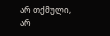არ თქმული, არ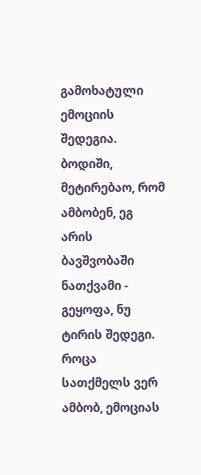გამოხატული ემოციის შედეგია.
ბოდიში, მეტირებაო, რომ ამბობენ, ეგ არის ბავშვობაში ნათქვამი - გეყოფა, ნუ ტირის შედეგი.
როცა სათქმელს ვერ ამბობ, ემოციას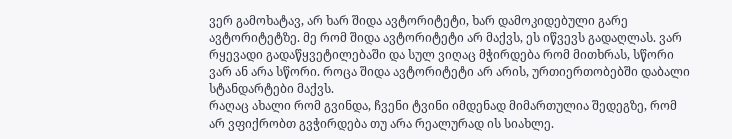ვერ გამოხატავ, არ ხარ შიდა ავტორიტეტი, ხარ დამოკიდებული გარე ავტორიტეტზე. მე რომ შიდა ავტორიტეტი არ მაქვს, ეს იწვევს გადაღლას. ვარ რყევადი გადაწყვეტილებაში და სულ ვიღაც მჭირდება რომ მითხრას, სწორი ვარ ან არა სწორი. როცა შიდა ავტორიტეტი არ არის, ურთიერთობებში დაბალი სტანდარტები მაქვს.
რაღაც ახალი რომ გვინდა, ჩვენი ტვინი იმდენად მიმართულია შედეგზე, რომ არ ვფიქრობთ გვჭირდება თუ არა რეალურად ის სიახლე.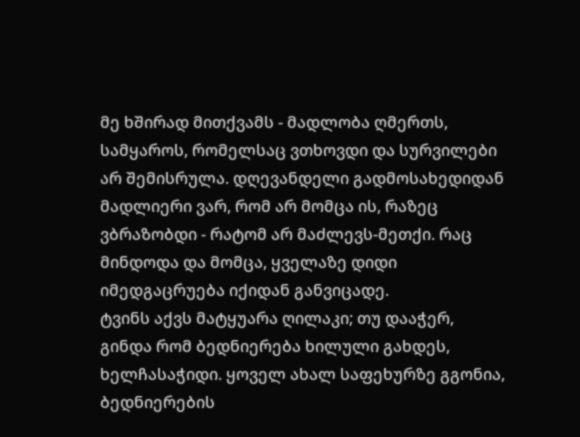მე ხშირად მითქვამს - მადლობა ღმერთს, სამყაროს, რომელსაც ვთხოვდი და სურვილები არ შემისრულა. დღევანდელი გადმოსახედიდან მადლიერი ვარ, რომ არ მომცა ის, რაზეც ვბრაზობდი - რატომ არ მაძლევს-მეთქი. რაც მინდოდა და მომცა, ყველაზე დიდი იმედგაცრუება იქიდან განვიცადე.
ტვინს აქვს მატყუარა ღილაკი; თუ დააჭერ, გინდა რომ ბედნიერება ხილული გახდეს, ხელჩასაჭიდი. ყოველ ახალ საფეხურზე გგონია, ბედნიერების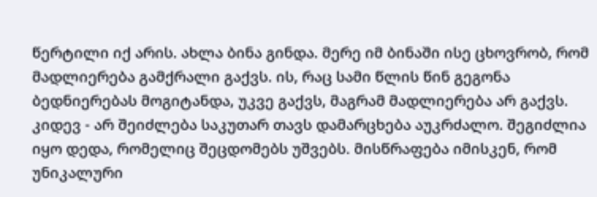წერტილი იქ არის. ახლა ბინა გინდა. მერე იმ ბინაში ისე ცხოვრობ, რომ მადლიერება გამქრალი გაქვს. ის, რაც სამი წლის წინ გეგონა ბედნიერებას მოგიტანდა, უკვე გაქვს, მაგრამ მადლიერება არ გაქვს.
კიდევ - არ შეიძლება საკუთარ თავს დამარცხება აუკრძალო. შეგიძლია იყო დედა, რომელიც შეცდომებს უშვებს. მისწრაფება იმისკენ, რომ უნიკალური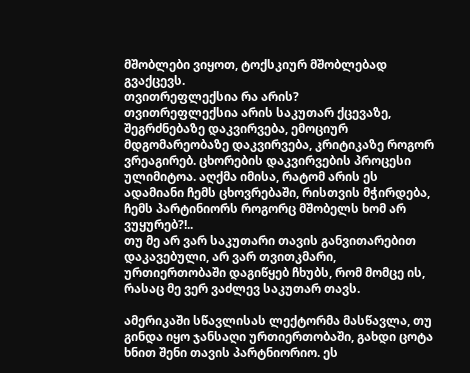მშობლები ვიყოთ, ტოქსკიურ მშობლებად გვაქცევს.
თვითრეფლექსია რა არის?
თვითრეფლექსია არის საკუთარ ქცევაზე, შეგრძნებაზე დაკვირვება, ემოციურ მდგომარეობაზე დაკვირვება, კრიტიკაზე როგორ ვრეაგირებ. ცხორების დაკვირვების პროცესი ულიმიტოა. აღქმა იმისა, რატომ არის ეს ადამიანი ჩემს ცხოვრებაში, რისთვის მჭირდება, ჩემს პარტინიორს როგორც მშობელს ხომ არ ვუყურებ?!..
თუ მე არ ვარ საკუთარი თავის განვითარებით დაკავებული, არ ვარ თვითკმარი, ურთიერთობაში დაგიწყებ ჩხუბს, რომ მომცე ის, რასაც მე ვერ ვაძლევ საკუთარ თავს.

ამერიკაში სწავლისას ლექტორმა მასწავლა, თუ გინდა იყო ჯანსაღი ურთიერთობაში, გახდი ცოტა ხნით შენი თავის პარტნიორიო. ეს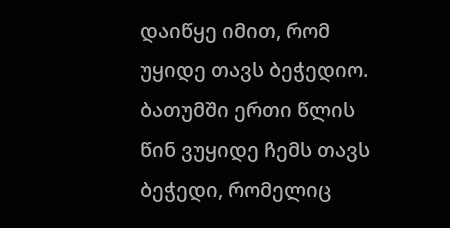დაიწყე იმით, რომ უყიდე თავს ბეჭედიო. ბათუმში ერთი წლის წინ ვუყიდე ჩემს თავს ბეჭედი, რომელიც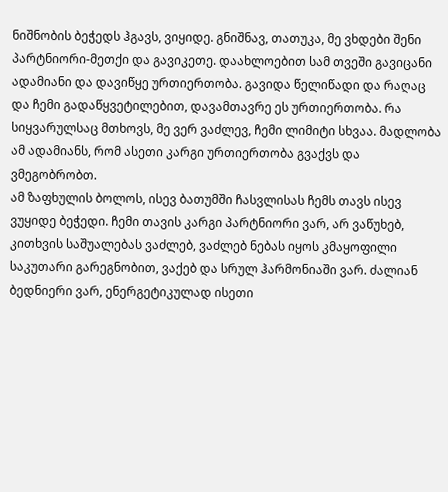ნიშნობის ბეჭედს ჰგავს, ვიყიდე. გნიშნავ, თათუკა, მე ვხდები შენი პარტნიორი-მეთქი და გავიკეთე. დაახლოებით სამ თვეში გავიცანი ადამიანი და დავიწყე ურთიერთობა. გავიდა წელიწადი და რაღაც და ჩემი გადაწყვეტილებით, დავამთავრე ეს ურთიერთობა. რა სიყვარულსაც მთხოვს, მე ვერ ვაძლევ, ჩემი ლიმიტი სხვაა. მადლობა ამ ადამიანს, რომ ასეთი კარგი ურთიერთობა გვაქვს და ვმეგობრობთ.
ამ ზაფხულის ბოლოს, ისევ ბათუმში ჩასვლისას ჩემს თავს ისევ ვუყიდე ბეჭედი. ჩემი თავის კარგი პარტნიორი ვარ, არ ვაწუხებ, კითხვის საშუალებას ვაძლებ, ვაძლებ ნებას იყოს კმაყოფილი საკუთარი გარეგნობით, ვაქებ და სრულ ჰარმონიაში ვარ. ძალიან ბედნიერი ვარ, ენერგეტიკულად ისეთი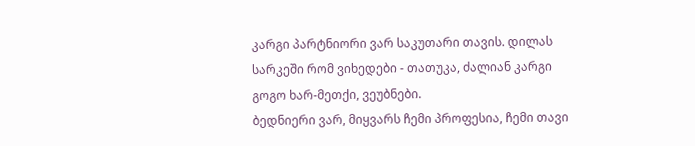კარგი პარტნიორი ვარ საკუთარი თავის. დილას სარკეში რომ ვიხედები - თათუკა, ძალიან კარგი გოგო ხარ-მეთქი, ვეუბნები.
ბედნიერი ვარ, მიყვარს ჩემი პროფესია, ჩემი თავი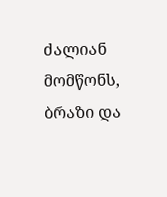ძალიან მომწონს, ბრაზი და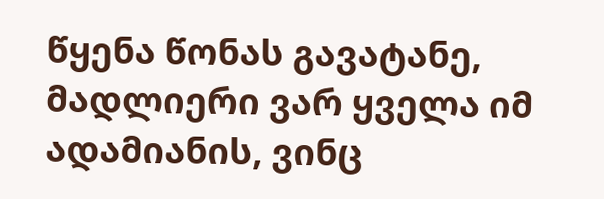წყენა წონას გავატანე, მადლიერი ვარ ყველა იმ ადამიანის, ვინც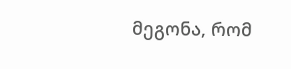მეგონა, რომ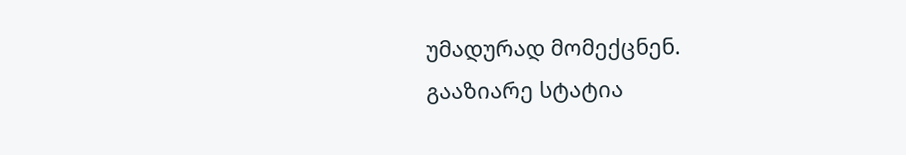უმადურად მომექცნენ.
გააზიარე სტატია